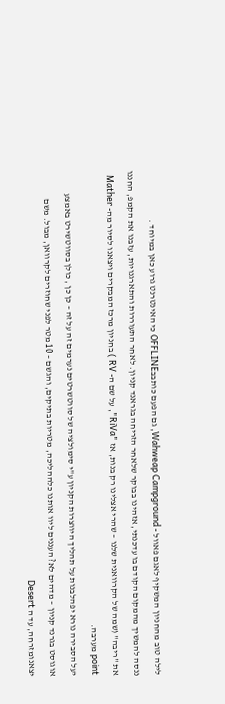לילה טוב מהחניון המשקיף לאגם פאוול - Wahweap Campground, גם הפעם כותבבOFFLINE כי האינטרנט גרוע כאן במיוחד .
ננסה להמשיך מהמקום הקודם בו עדכנתי, אזהינו בבוקר שלאחר הזריחה בגראנד קניון. לאחר התעוררות והתארגנויות, עזבנו את הקמפ, החננו את "ריבה" (שמה של הקרוואנית שלנו – שהרי אצלינו רק בנות, אז "RiVa", על שם ה- RV ) בחניון מרכז המבקרים ויצאנו לסיור מה- Mather point מערבה.
יעל הסבירה נורא יפהלבנות על תהליך היווצרות הקניון ע"י סימולציה של סווטשרטים נערמים זה על זה – כן כן , כולן בסווטשירט באמצע אוגוסט בגרנד קניון – מדהים לא? העננים ליוו אותנו כלההליכה, מטריות בתיקים, והגשם – 10 מטר לפני שחוזרים לקרוואן, מבול. משם יצאנומזרחה, עד ה Desert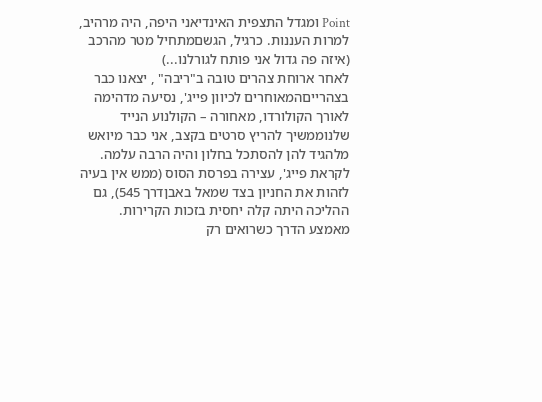Point ומגדל התצפית האינדיאני היפה, היה מרהיב, למרות העננות. כרגיל, הגשםמתחיל מטר מהרכב (איזה פה גדול אני פותח לגורלנו...)
לאחר ארוחת צהרים טובה ב"ריבה" , יצאנו כבר בצהרייםהמאוחרים לכיוון פייג', נסיעה מדהימה לאורך הקולורדו, מאחורה – הקולנוע הנייד שלנוממשיך להריץ סרטים בקצב, אני כבר מיואש מלהגיד להן להסתכל בחלון והיה הרבה עלמה.
לקראת פייג', עצירה בפרסת הסוס (ממש אין בעיה לזהות את החניון בצד שמאל באבןדרך 545), גם ההליכה היתה קלה יחסית בזכות הקרירות. מאמצע הדרך כשרואים רק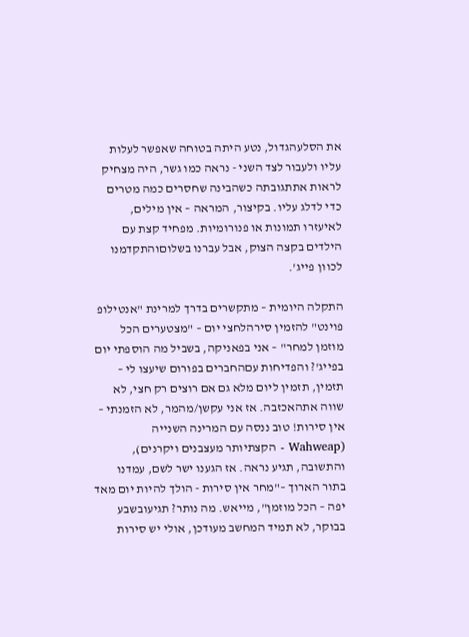את הסלעהגדול, נטע היתה בטוחה שאפשר לעלות עליו ולעבור לצד השני - נראה כמו גשר, היה מצחיק לראות אתתגובתה כשהבינה שחסרים כמה מטרים כדי לדלג עליו. בקיצור, המראה – אין מילים, לאיעזרו תמונות או פנורומיות. מפחיד קצת עם הילדים בקצה הצוק, אבל עברנו בשלוםוהתקדמנו לכוון פייג'.

התקלה היומית – מתקשרים בדרך למרינת "אנטילופ פוינט" להזמין סירהלחצי יום – "מצטערים הכל מוזמן למחר" – אני בפאניקה, בשביל מה הוספתי יום בפייג'? והפדיחות עםהחברים בפורום שיעצו לי – תזמין, תזמין ליום מלא גם אם רוצים רק חצי, לא שווה אתהאכזבה. אז אני עקשן/מהמר, לא הזמנתי – אין סירות! טוב ננסה עם המרינה השנייה (Wahweap - הקצתיותר מעצבנים ויקרנים), והתשובה, תגיע נראה. אז הגענו ישר לשם, עמדנו בתור הארוך –"מחר אין סירות - הולך להיות יום מאד יפה – הכל מוזמן", מייאש. מה נותר? תגיעובשבע בבוקר, לא תמיד המחשב מעודכן, אולי יש סירות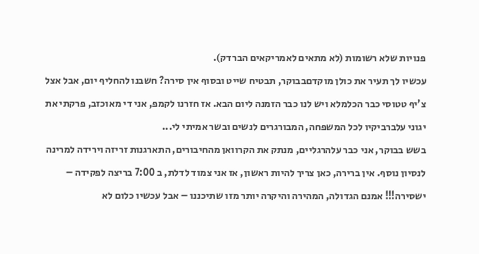פנויות שלא רשומות (לא מתאים לאמריקאים הברדק).
עכשיו לך תעיר את כולן מוקדםבבוקר, תבטיח שייט ובסוף אין סירה? חשבנו להחליף יום, אבל אצל צ'יף טטוסי כבר הכלמלא ויש לנו כבר הזמנה ליום הבא. אז חזרנו לקמפ, אני די מאוכזב, פרקתי את יגוני עלברביקיו לכל המשפחה, המבורגרים לנשים ובשר אמיתי לי...
בשש בבוקר, אני כבר עלהרגליים, מנתק את הקרוואן מהחיבורים, התארגנות זריזה וירידה למרינה לנסיון נוסף. אין ברירה, כאן צריך להיות ראשון, אז אני צמוד לדלת, ב 7:00 בריצה לפקידה – ישסירה!!! אמנם הגדולה, המהירה והיקרה יותר מזו שתיכננו – אבל עכשיו כלום לא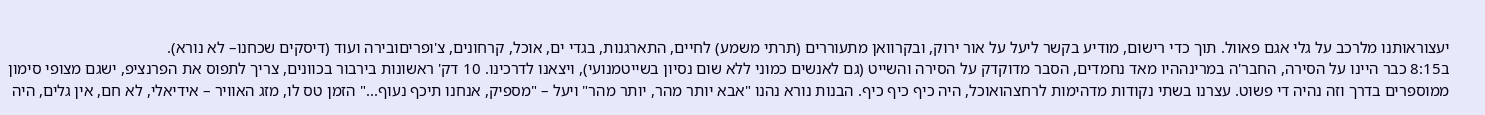יעצוראותנו מלרכב על גלי אגם פאוול. תוך כדי רישום, מודיע בקשר ליעל על אור ירוק, ובקרוואן מתעוררים (תרתי משמע) לחיים, התארגנות, בגדי ים, אוכל, קרחונים, צ'ופריםובירה ועוד (דיסקים שכחנו– לא נורא).
ב8:15 כבר היינו על הסירה, החבר'ה במרינההיו מאד נחמדים, הסבר מדוקדק על הסירה והשייט (גם לאנשים כמוני ללא שום נסיון בשייטמנועי), ויצאנו לדרכינו. 10 דק' ראשונות בירבור בכוונים, צריך לתפוס את הפרנציפ, ישגם מצופי סימון ממוספרים בדרך וזה נהיה די פשוט. עצרנו בשתי נקודות מדהימות לרחצהואוכל, היה כיף כיף כיף. הבנות נורא נהנו "אבא יותר מהר, יותר מהר" ויעל – "מספיק, אנחנו תיכף נעוף..." הזמן טס לו, מזג האוויר – אידיאלי, לא חם, אין גלים, היה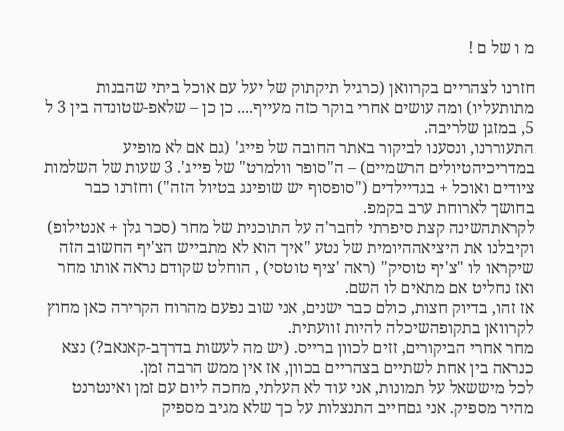מ ו של ם !

חזרנו לצהריים בקרוואן (כרגיל תיקתוק של יעל עם אוכל ביתי שהבנות מתותעליו) ומה עושים אחרי בוקר כזה מעייף.... כן כן – שלאפ-שטונדה בין 3 ל 5, במזגן שלריבה.
התעוררנו, ונסענו לביקור באתר החובה של פייג' (גם אם לא מופיע במדריכיהטיולים הרשמיים) – ה"סופר וולמרט" של פייג'. 3 שעות של השלמות ציודים ואוכל + בגדיילדים ("סופסוף יש שופינג בטיול הזה") וחזרנו כבר בחושך לארוחת ערב בקמפ.
לקראתהשינה קצת סיפרתי לחבר'ה על התוכנית של מחר (סכר גלן + אנטילופ) וקיבלנו את היציאההיומית של נטע "איך הוא לא מתבייש הצ'יף החשוב הזה שיקראו לו "צ'יף טוסיק" (ראה 'ציף טוטסי) , הוחלט שקודם נראה אותו מחר ואז נחליט אם מתאים לו השם.
אז זהו, בדיוק חצות, כולם כבר ישנים, אני שוב נפעם מהרוח הקרירה כאן מחוץ לקרוואן בתקופהשיכלה להיות זוועתית.
מחר אחרי הביקורים, זזים לכוון ברייס. (יש מה לעשות בדרךב-קאנאב?) נצא כנראה בין אחת לשתיים בצהריים בכוון, אז אין ממש הרבה זמן.
לכל מיששאל על תמונות, אני עוד לא העלתי, מחכה ליום עם זמן ואינטרנט מהיר מספיק. אני גםחייב התנצלות על כך שלא מגיב מספיק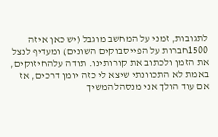לתגובות, זמני על המחשב מוגבל (יש כאן איזה 1500חברות על הפייסבוקים השונים) ומעדיף לנצל את הזמן ולכתוב את קורותינו. תודה עלהחיזוקים, באמת לא התכוונתי שיצא לי כזה יומן דרכים, אז אם עוד הולך אני מנסהלהמשיך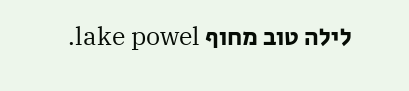לילה טוב מחוף lake powel.